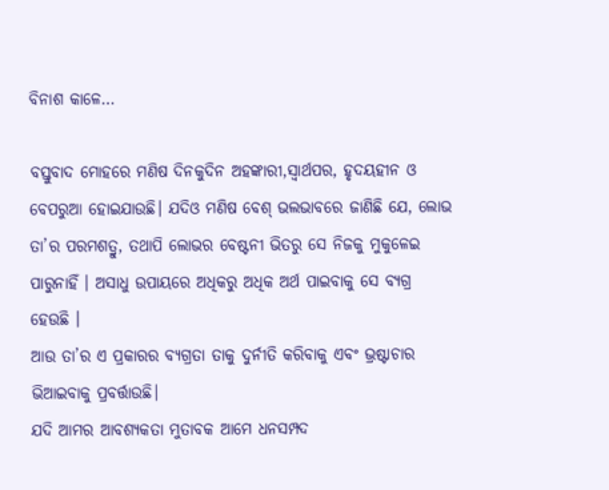ବିନାଶ କାଳେ…

ବସ୍ତୁବାଦ ମୋହରେ ମଣିଷ ଦିନକୁଦିନ ଅହଙ୍କାରୀ,ସ୍ବାର୍ଥପର, ହୃଦୟହୀନ ଓ ବେପରୁଆ ହୋଇଯାଉଛି। ଯଦିଓ ମଣିଷ ବେଶ୍‌ ଭଲଭାବରେ ଜାଣିଛି ଯେ, ଲୋଭ ତା’ର ପରମଶତ୍ରୁ, ତଥାପି ଲୋଭର ବେଷ୍ଟନୀ ଭିତରୁ ସେ ନିଜକୁ ମୁକୁଳେଇ ପାରୁନାହିଁ । ଅସାଧୁ ଉପାୟରେ ଅଧିକରୁ ଅଧିକ ଅର୍ଥ ପାଇବାକୁ ସେ ବ୍ୟଗ୍ର ହେଉଛି ।
ଆଉ ତା’ର ଏ ପ୍ରକାରର ବ୍ୟଗ୍ରତା ତାକୁ ଦୁର୍ନୀତି କରିବାକୁ ଏବଂ ଭ୍ରଷ୍ଟାଚାର ଭିଆଇବାକୁ ପ୍ରବର୍ତ୍ତାଉଛି।
ଯଦି ଆମର ଆବଶ୍ୟକତା ମୁତାବକ ଆମେ ଧନସମ୍ପଦ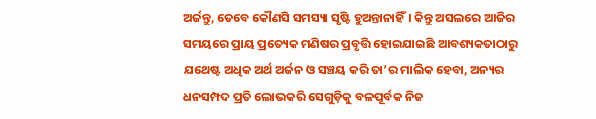ଅର୍ଜନ୍ତୁ, ତେବେ କୌଣସି ସମସ୍ୟା ସୃଷ୍ଟି ହୁଅନ୍ତାନାହିଁ। କିନ୍ତୁ ଅସଲରେ ଆଜିର ସମୟରେ ପ୍ରାୟ ପ୍ରତ୍ୟେକ ମଣିଷର ପ୍ରବୃତ୍ତି ହୋଇଯାଇଛି ଆବଶ୍ୟକତାଠାରୁ ଯଥେଷ୍ଟ ଅଧିକ ଅର୍ଥ ଅର୍ଜନ ଓ ସଞ୍ଚୟ କରି ତା’ର ମାଲିକ ହେବା, ଅନ୍ୟର ଧନସମ୍ପଦ ପ୍ରତି ଲୋଭକରି ସେଗୁଡ଼ିକୁ ବଳପୂର୍ବକ ନିଜ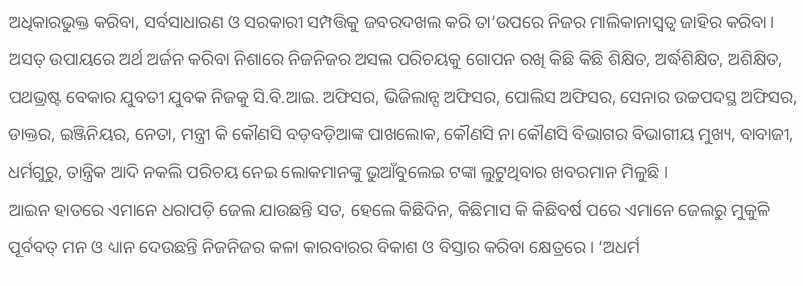ଅଧିକାରଭୁକ୍ତ କରିବା, ସର୍ବସାଧାରଣ ଓ ସରକାରୀ ସମ୍ପତ୍ତିକୁ ଜବରଦଖଲ କରି ତା’ଉପରେ ନିଜର ମାଲିକାନାସ୍ବତ୍ୱ ଜାହିର କରିବା।
ଅସତ୍‌ ଉପାୟରେ ଅର୍ଥ ଅର୍ଜନ କରିବା ନିଶାରେ ନିଜନିଜର ଅସଲ ପରିଚୟକୁ ଗୋପନ ରଖି କିଛି କିଛି ଶିକ୍ଷିତ, ଅର୍ଦ୍ଧଶିକ୍ଷିତ, ଅଶିକ୍ଷିତ, ପଥଭ୍ରଷ୍ଟ ବେକାର ଯୁବତୀ ଯୁବକ ନିଜକୁ ସି.ବି.ଆଇ. ଅଫିସର, ଭିଜିଲାନ୍ସ ଅଫିସର, ପୋଲିସ ଅଫିସର, ସେନାର ଉଚ୍ଚପଦସ୍ଥ ଅଫିସର, ଡାକ୍ତର, ଇଞ୍ଜିନିୟର, ନେତା, ମନ୍ତ୍ରୀ କି କୌଣସି ବଡ଼ବଡ଼ିଆଙ୍କ ପାଖଲୋକ, କୌଣସି ନା କୌଣସି ବିଭାଗର ବିଭାଗୀୟ ମୁଖ୍ୟ, ବାବାଜୀ, ଧର୍ମଗୁରୁ, ତାନ୍ତ୍ରିକ ଆଦି ନକଲି ପରିଚୟ ନେଇ ଲୋକମାନଙ୍କୁ ଭୁଆଁବୁଲେଇ ଟଙ୍କା ଲୁଟୁଥିବାର ଖବରମାନ ମିଳୁଛି ।
ଆଇନ ହାତରେ ଏମାନେ ଧରାପଡ଼ି ଜେଲ ଯାଉଛନ୍ତି ସତ, ହେଲେ କିଛିଦିନ, କିଛିମାସ କି କିଛିବର୍ଷ ପରେ ଏମାନେ ଜେଲରୁ ମୁକୁଳି ପୂର୍ବବତ୍‌ ମନ ଓ ଧ୍ୟାନ ଦେଉଛନ୍ତି ନିଜନିଜର କଳା କାରବାରର ବିକାଶ ଓ ବିସ୍ତାର କରିବା କ୍ଷେତ୍ରରେ। ‘ଅଧର୍ମ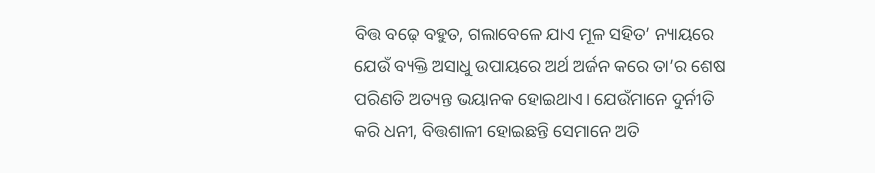ବିତ୍ତ ବଢ଼େ ବହୁତ, ଗଲାବେଳେ ଯାଏ ମୂଳ ସହିତ’ ନ୍ୟାୟରେ ଯେଉଁ ବ୍ୟକ୍ତି ଅସାଧୁ ଉପାୟରେ ଅର୍ଥ ଅର୍ଜନ କରେ ତା’ର ଶେଷ ପରିଣତି ଅତ୍ୟନ୍ତ ଭୟାନକ ହୋଇଥାଏ। ଯେଉଁମାନେ ଦୁର୍ନୀତି କରି ଧନୀ, ବିତ୍ତଶାଳୀ ହୋଇଛନ୍ତି ସେମାନେ ଅତି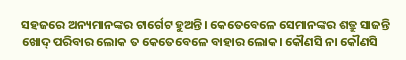ସହଜରେ ଅନ୍ୟମାନଙ୍କର ଟାର୍ଗେଟ ହୁଅନ୍ତି। କେତେବେଳେ ସେମାନଙ୍କର ଶତ୍ରୁ ସାଜନ୍ତି ଖୋଦ୍‌ ପରିବାର ଲୋକ ତ କେତେବେଳେ ବାହାର ଲୋକ। କୌଣସି ନା କୌଣସି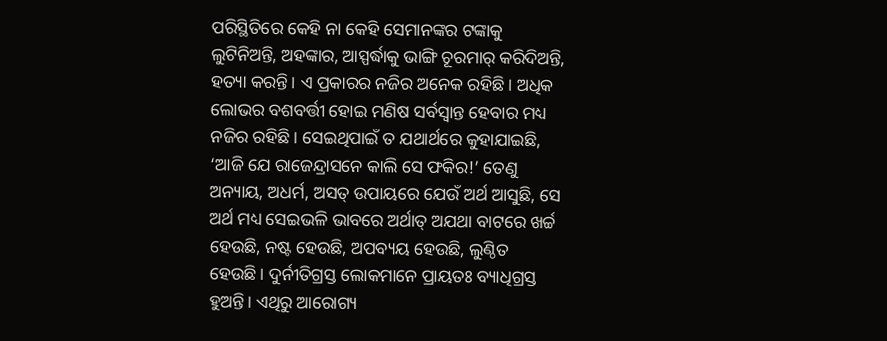ପରିସ୍ଥିତିରେ କେହି ନା କେହି ସେମାନଙ୍କର ଟଙ୍କାକୁ ଲୁଟିନିଅନ୍ତି, ଅହଙ୍କାର, ଆସ୍ପର୍ଦ୍ଧାକୁ ଭାଙ୍ଗି ଚୂରମାର୍‌ କରିଦିଅନ୍ତି, ହତ୍ୟା କରନ୍ତି। ଏ ପ୍ରକାରର ନଜିର ଅନେକ ରହିଛି। ଅଧିକ ଲୋଭର ବଶବର୍ତ୍ତୀ ହୋଇ ମଣିଷ ସର୍ବସ୍ବାନ୍ତ ହେବାର ମଧ୍ୟ ନଜିର ରହିଛି। ସେଇଥିପାଇଁ ତ ଯଥାର୍ଥରେ କୁହାଯାଇଛି, ‘ଆଜି ଯେ ରାଜେନ୍ଦ୍ରାସନେ କାଲି ସେ ଫକିର!’ ତେଣୁ ଅନ୍ୟାୟ, ଅଧର୍ମ, ଅସତ୍‌ ଉପାୟରେ ଯେଉଁ ଅର୍ଥ ଆସୁଛି, ସେ ଅର୍ଥ ମଧ୍ୟ ସେଇଭଳି ଭାବରେ ଅର୍ଥାତ୍‌ ଅଯଥା ବାଟରେ ଖର୍ଚ୍ଚ ହେଉଛି, ନଷ୍ଟ ହେଉଛି, ଅପବ୍ୟୟ ହେଉଛି, ଲୁଣ୍ଠିତ ହେଉଛି। ଦୁର୍ନୀତିଗ୍ରସ୍ତ ଲୋକମାନେ ପ୍ରାୟତଃ ବ୍ୟାଧିଗ୍ରସ୍ତ ହୁଅନ୍ତି। ଏଥିରୁ ଆରୋଗ୍ୟ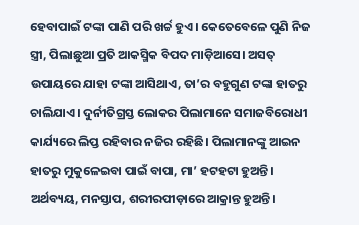ହେବାପାଇଁ ଟଙ୍କା ପାଣି ପରି ଖର୍ଚ୍ଚ ହୁଏ। କେତେବେଳେ ପୁଣି ନିଜ ସ୍ତ୍ରୀ, ପିଲାଛୁଆ ପ୍ରତି ଆକସ୍ମିକ ବିପଦ ମାଡ଼ିଆସେ। ଅସତ୍‌ ଉପାୟରେ ଯାହା ଟଙ୍କା ଆସିଥାଏ, ତା’ର ବହୁଗୁଣ ଟଙ୍କା ହାତରୁ ଚାଲିଯାଏ। ଦୁର୍ନୀତିଗ୍ରସ୍ତ ଲୋକର ପିଲାମାନେ ସମାଜବିରୋଧୀ କାର୍ଯ୍ୟରେ ଲିପ୍ତ ରହିବାର ନଜିର ରହିଛି। ପିଲାମାନଙ୍କୁ ଆଇନ ହାତରୁ ମୁକୁଳେଇବା ପାଇଁ ବାପା, ମା’ ହଟହଟା ହୁଅନ୍ତି। ଅର୍ଥବ୍ୟୟ, ମନସ୍ତାପ, ଶରୀରପୀଡ଼ାରେ ଆକ୍ରାନ୍ତ ହୁଅନ୍ତି।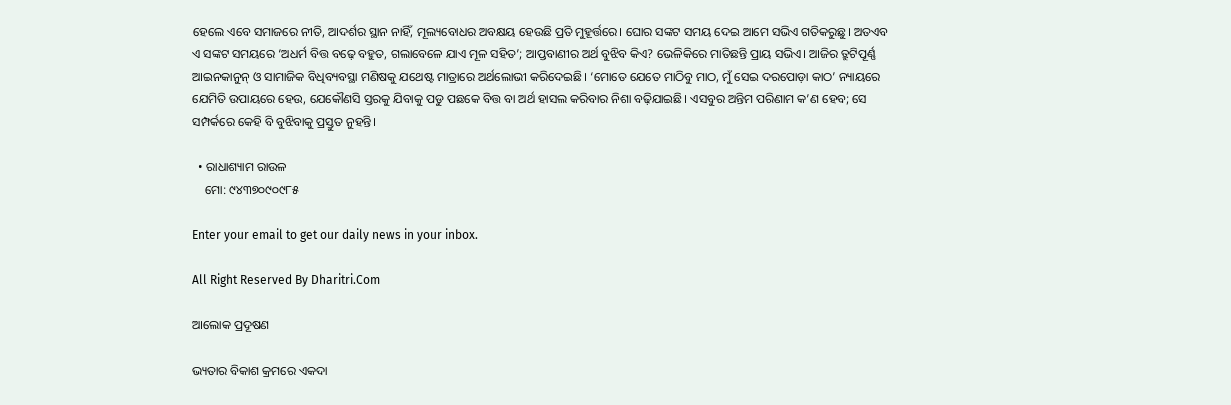ହେଲେ ଏବେ ସମାଜରେ ନୀତି, ଆଦର୍ଶର ସ୍ଥାନ ନାହିଁ, ମୂଲ୍ୟବୋଧର ଅବକ୍ଷୟ ହେଉଛି ପ୍ରତି ମୁହୂର୍ତ୍ତରେ। ଘୋର ସଙ୍କଟ ସମୟ ଦେଇ ଆମେ ସଭିଏ ଗତିକରୁଛୁ। ଅତଏବ ଏ ସଙ୍କଟ ସମୟରେ ‘ଅଧର୍ମ ବିତ୍ତ ବଢ଼େ ବହୁତ, ଗଲାବେଳେ ଯାଏ ମୂଳ ସହିତ’; ଆପ୍ତବାଣୀର ଅର୍ଥ ବୁଝିବ କିଏ? ଭେଳିକିରେ ମାତିଛନ୍ତି ପ୍ରାୟ ସଭିଏ। ଆଜିର ତ୍ରୁଟିପୂର୍ଣ୍ଣ ଆଇନକାନୁନ୍‌ ଓ ସାମାଜିକ ବିଧିବ୍ୟବସ୍ଥା ମଣିଷକୁ ଯଥେଷ୍ଟ ମାତ୍ରାରେ ଅର୍ଥଲୋଭୀ କରିଦେଇଛି। ‘ମୋତେ ଯେତେ ମାଠିବୁ ମାଠ, ମୁଁ ସେଇ ଦରପୋଡ଼ା କାଠ’ ନ୍ୟାୟରେ ଯେମିତି ଉପାୟରେ ହେଉ, ଯେକୌଣସି ସ୍ତରକୁ ଯିବାକୁ ପଡୁ ପଛକେ ବିତ୍ତ ବା ଅର୍ଥ ହାସଲ କରିବାର ନିଶା ବଢ଼ିଯାଇଛି। ଏସବୁର ଅନ୍ତିମ ପରିଣାମ କ’ଣ ହେବ; ସେ ସମ୍ପର୍କରେ କେହି ବି ବୁଝିବାକୁ ପ୍ରସ୍ତୁତ ନୁହନ୍ତି।

  • ରାଧାଶ୍ୟାମ ରାଉଳ
    ମୋ: ୯୪୩୭୦୯୦୯୮୫

Enter your email to get our daily news in your inbox.

All Right Reserved By Dharitri.Com

ଆଲୋକ ପ୍ରଦୂଷଣ

ଭ୍ୟତାର ବିକାଶ କ୍ରମରେ ଏକଦା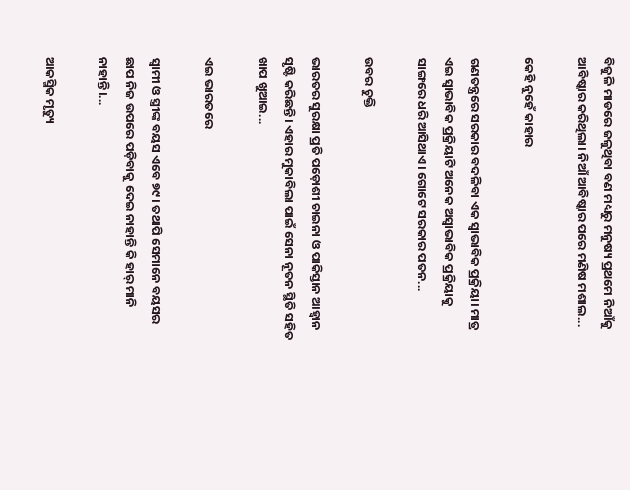ବିଜୁଳି ମାଡରେ ଜଳୁଥିବା ବଣ ମଧ୍ୟରୁ ମନୁଷ୍ୟ ପ୍ରଥମେ ନିଆଁକୁ ଆବିଷ୍କାର କରିଥିଲା। ନିଆଁ ଆବିଷ୍କାର ପରେ ମଣିଷ ମଶାଲ...

କେହି ନୁହେଁ କାହାର

ଗଣତନ୍ତ୍ରରେ ସରକାର ବଦଳିବା ଏକ ସ୍ବାଭାବିକ ପ୍ରକ୍ରିୟା। ମାତ୍ର ଏଇ ସ୍ବାଭାବିକ ପ୍ରକ୍ରିୟାଟି ଅନେକ ଅସ୍ବାଭାବିକ ପ୍ରକ୍ରିୟାକୁ ସାଙ୍ଗରେ ଧରି ଆସିଥାଏ। ଗୋଟେ ସରକାର ପତନ...

ଉବର ଚୁକ୍ତି

ଭାରତର ସୁରକ୍ଷା ପ୍ରତି ପଡ଼ୋଶୀ ଚାଇନା ଓ ପାକିସ୍ତାନ ଆହ୍ବାନ ସୃଷ୍ଟି କରିଛନ୍ତି। ଏହାର ମୁକାବିଲା ପାଇଁ ସେନା ନୂତନ ସ୍ଥିତି ସହିତ ଖାପ ଖୁଆଇ...

ଏଇ ଭାରତରେ

ସ୍ବାମୀ ଓ ସ୍ତ୍ରୀଙ୍କ ବୟସ ଏବେ ୭୯। ତଥାପି ସେମାନେ ବୟସର ଛାପ ନିଜ ଉପରେ ପଡ଼ିବାକୁ ଦେଇ ନାହାନ୍ତି କି ହାର୍‌ ମାନି ନାହାନ୍ତି।...

ଆକସ୍ମିକ ମୃତ୍ୟୁ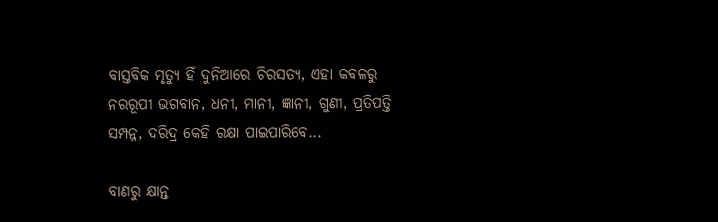ବାସ୍ତବିକ ମୃତ୍ୟୁ ହିଁ ଦୁନିଆରେ ଚିରସତ୍ୟ, ଏହା କବଳରୁ ନରରୂପୀ ଭଗବାନ, ଧନୀ, ମାନୀ, ଜ୍ଞାନୀ, ଗୁଣୀ, ପ୍ରତିପତ୍ତି ସମ୍ପନ୍ନ, ଦରିଦ୍ର କେହି ରକ୍ଷା ପାଇପାରିବେ...

ବାଣରୁ କ୍ଷାନ୍ତ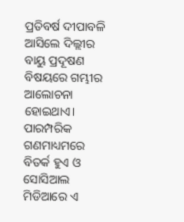ପ୍ରତିବର୍ଷ ଦୀପାବଳି ଆସିଲେ ଦିଲ୍ଲୀର ବାୟୁ ପ୍ରଦୂଷଣ ବିଷୟରେ ଗମ୍ଭୀର ଆଲୋଚନା ହୋଇଥାଏ। ପାରମ୍ପରିକ ଗଣମାଧ୍ୟମରେ ବିତର୍କ ହୁଏ ଓ ସୋସିଆଲ ମିଡିଆରେ ଏ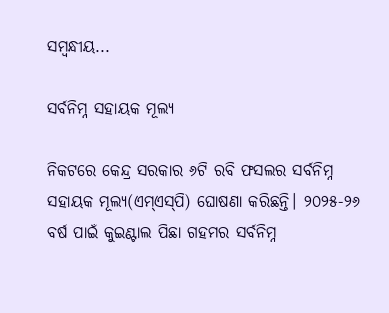ସମ୍ବନ୍ଧୀୟ...

ସର୍ବନିମ୍ନ ସହାୟକ ମୂଲ୍ୟ

ନିକଟରେ କେନ୍ଦ୍ର ସରକାର ୬ଟି ରବି ଫସଲର ସର୍ବନିମ୍ନ ସହାୟକ ମୂଲ୍ୟ(ଏମ୍‌ଏସ୍‌ପି) ଘୋଷଣା କରିଛନ୍ତି। ୨୦୨୫-୨୬ ବର୍ଷ ପାଇଁ କୁଇଣ୍ଟାଲ ପିଛା ଗହମର ସର୍ବନିମ୍ନ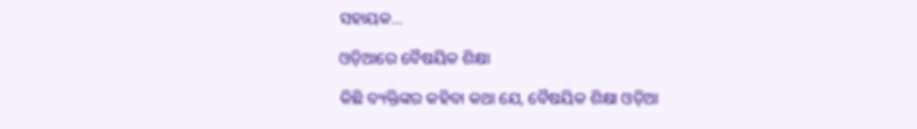ସହାୟକ...

ଓଡ଼ିଆରେ ବୈଷୟିକ ଶିକ୍ଷା

କିଛି ବ୍ୟକ୍ତିଙ୍କର କହିବା କଥା ଯେ, ବୈଷୟିକ ଶିକ୍ଷା ଓଡ଼ିଆ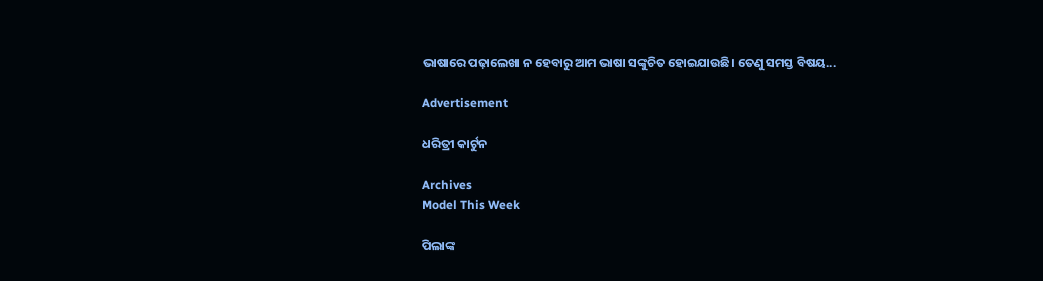ଭାଷାରେ ପଢ଼ାଲେଖା ନ ହେବାରୁ ଆମ ଭାଷା ସଙ୍କୁଚିତ ହୋଇଯାଉଛି। ତେଣୁ ସମସ୍ତ ବିଷୟ...

Advertisement

ଧରିତ୍ରୀ କାର୍ଟୁନ

Archives
Model This Week

ପିଲାଙ୍କ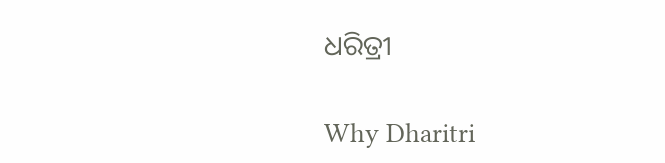ଧରିତ୍ରୀ

Why Dharitri